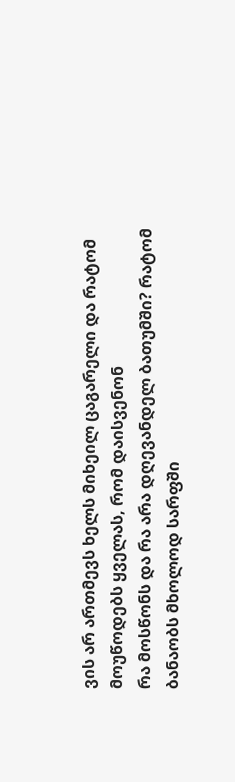ვის არ ართმევს ხელს მიხეილ ცაგარელი და რატომ მოუწოდებს ყველას, რომ დაისვენონ
რა მოსწონს და რა არა დღევანდელ ბათუმში? რატომ ბანაობს მხოლოდ სარფში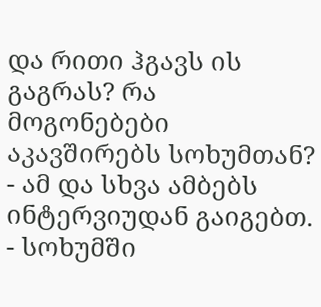და რითი ჰგავს ის გაგრას? რა მოგონებები აკავშირებს სოხუმთან? - ამ და სხვა ამბებს ინტერვიუდან გაიგებთ.
- სოხუმში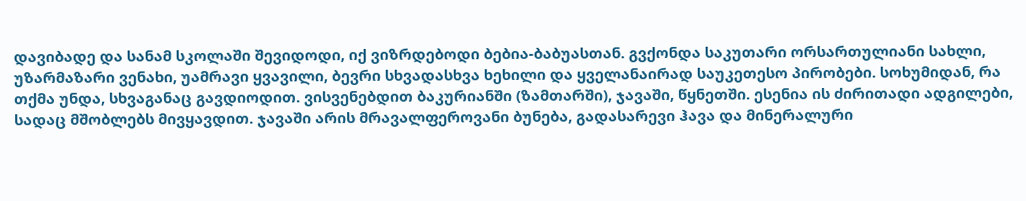დავიბადე და სანამ სკოლაში შევიდოდი, იქ ვიზრდებოდი ბებია-ბაბუასთან. გვქონდა საკუთარი ორსართულიანი სახლი, უზარმაზარი ვენახი, უამრავი ყვავილი, ბევრი სხვადასხვა ხეხილი და ყველანაირად საუკეთესო პირობები. სოხუმიდან, რა თქმა უნდა, სხვაგანაც გავდიოდით. ვისვენებდით ბაკურიანში (ზამთარში), ჯავაში, წყნეთში. ესენია ის ძირითადი ადგილები, სადაც მშობლებს მივყავდით. ჯავაში არის მრავალფეროვანი ბუნება, გადასარევი ჰავა და მინერალური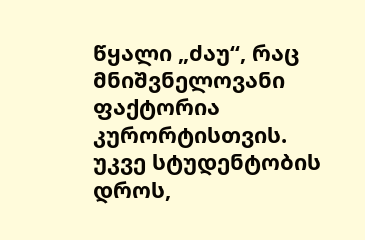წყალი „ძაუ“, რაც მნიშვნელოვანი ფაქტორია კურორტისთვის.
უკვე სტუდენტობის დროს,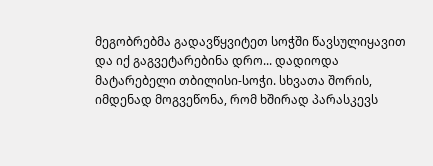მეგობრებმა გადავწყვიტეთ სოჭში წავსულიყავით და იქ გაგვეტარებინა დრო... დადიოდა მატარებელი თბილისი-სოჭი. სხვათა შორის, იმდენად მოგვეწონა, რომ ხშირად პარასკევს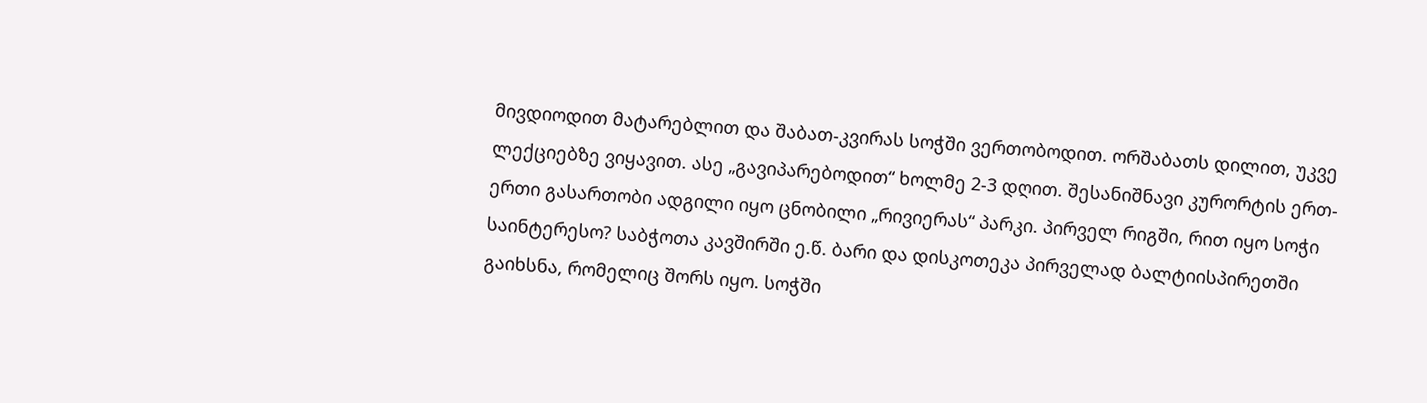მივდიოდით მატარებლით და შაბათ-კვირას სოჭში ვერთობოდით. ორშაბათს დილით, უკვე ლექციებზე ვიყავით. ასე „გავიპარებოდით“ ხოლმე 2-3 დღით. შესანიშნავი კურორტის ერთ-ერთი გასართობი ადგილი იყო ცნობილი „რივიერას“ პარკი. პირველ რიგში, რით იყო სოჭი საინტერესო? საბჭოთა კავშირში ე.წ. ბარი და დისკოთეკა პირველად ბალტიისპირეთში გაიხსნა, რომელიც შორს იყო. სოჭში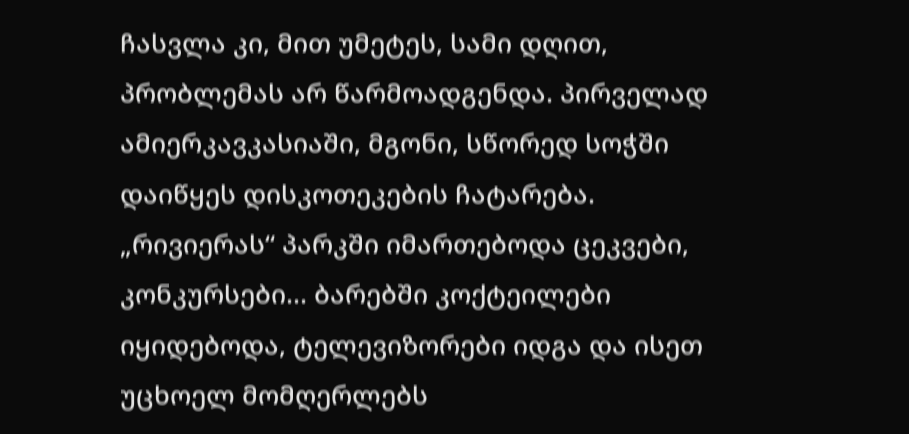ჩასვლა კი, მით უმეტეს, სამი დღით, პრობლემას არ წარმოადგენდა. პირველად ამიერკავკასიაში, მგონი, სწორედ სოჭში დაიწყეს დისკოთეკების ჩატარება. „რივიერას“ პარკში იმართებოდა ცეკვები, კონკურსები... ბარებში კოქტეილები იყიდებოდა, ტელევიზორები იდგა და ისეთ უცხოელ მომღერლებს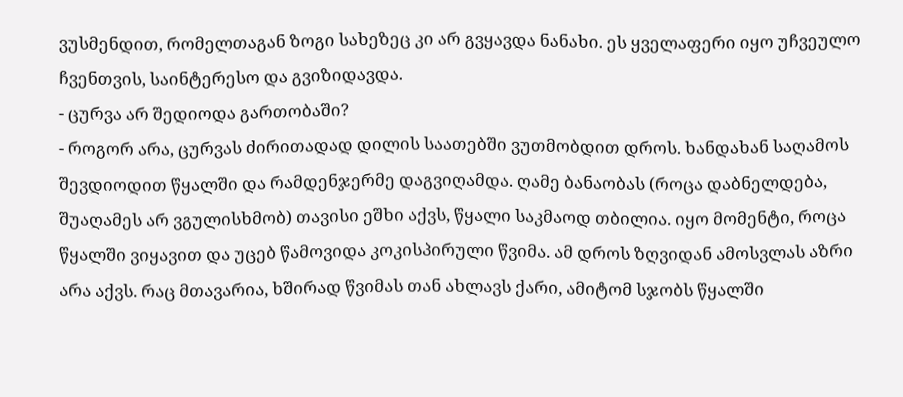ვუსმენდით, რომელთაგან ზოგი სახეზეც კი არ გვყავდა ნანახი. ეს ყველაფერი იყო უჩვეულო ჩვენთვის, საინტერესო და გვიზიდავდა.
- ცურვა არ შედიოდა გართობაში?
- როგორ არა, ცურვას ძირითადად დილის საათებში ვუთმობდით დროს. ხანდახან საღამოს შევდიოდით წყალში და რამდენჯერმე დაგვიღამდა. ღამე ბანაობას (როცა დაბნელდება, შუაღამეს არ ვგულისხმობ) თავისი ეშხი აქვს, წყალი საკმაოდ თბილია. იყო მომენტი, როცა წყალში ვიყავით და უცებ წამოვიდა კოკისპირული წვიმა. ამ დროს ზღვიდან ამოსვლას აზრი არა აქვს. რაც მთავარია, ხშირად წვიმას თან ახლავს ქარი, ამიტომ სჯობს წყალში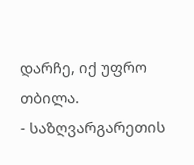დარჩე, იქ უფრო თბილა.
- საზღვარგარეთის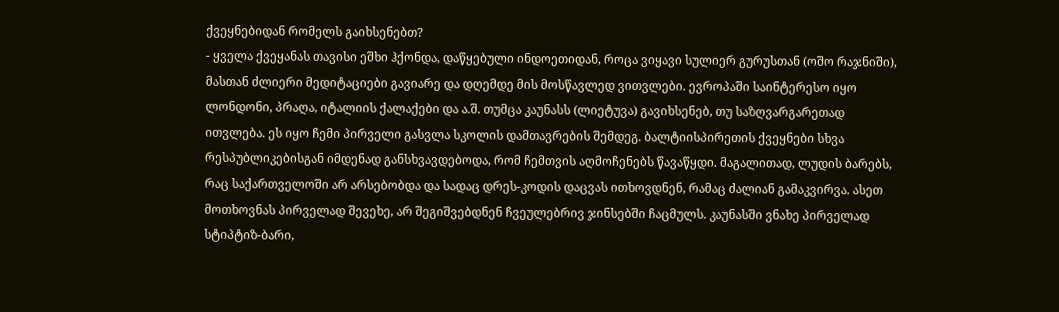ქვეყნებიდან რომელს გაიხსენებთ?
- ყველა ქვეყანას თავისი ეშხი ჰქონდა, დაწყებული ინდოეთიდან, როცა ვიყავი სულიერ გურუსთან (ოშო რაჯნიში), მასთან ძლიერი მედიტაციები გავიარე და დღემდე მის მოსწავლედ ვითვლები. ევროპაში საინტერესო იყო ლონდონი, პრაღა, იტალიის ქალაქები და ა.შ. თუმცა კაუნასს (ლიეტუვა) გავიხსენებ, თუ საზღვარგარეთად ითვლება. ეს იყო ჩემი პირველი გასვლა სკოლის დამთავრების შემდეგ. ბალტიისპირეთის ქვეყნები სხვა რესპუბლიკებისგან იმდენად განსხვავდებოდა, რომ ჩემთვის აღმოჩენებს წავაწყდი. მაგალითად, ლუდის ბარებს, რაც საქართველოში არ არსებობდა და სადაც დრეს-კოდის დაცვას ითხოვდნენ, რამაც ძალიან გამაკვირვა. ასეთ მოთხოვნას პირველად შევეხე, არ შეგიშვებდნენ ჩვეულებრივ ჯინსებში ჩაცმულს. კაუნასში ვნახე პირველად სტიპტიზ-ბარი,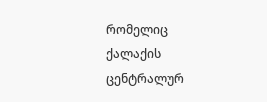რომელიც ქალაქის ცენტრალურ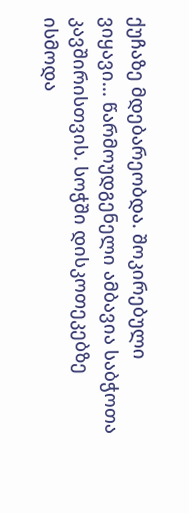ქუჩაზე მდებარეობდა. შოკირებული ვიყავი... წარმოუდგენელი ამბავია საბჭოთა კავშირისთვის. სოჭში დისკოთეკებზე ისმოდა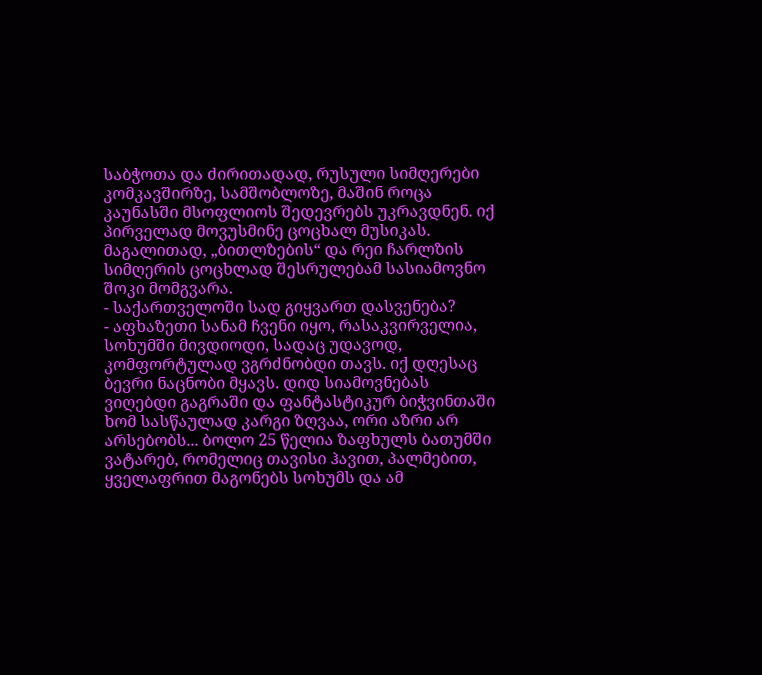საბჭოთა და ძირითადად, რუსული სიმღერები კომკავშირზე, სამშობლოზე, მაშინ როცა კაუნასში მსოფლიოს შედევრებს უკრავდნენ. იქ პირველად მოვუსმინე ცოცხალ მუსიკას. მაგალითად, „ბითლზების“ და რეი ჩარლზის სიმღერის ცოცხლად შესრულებამ სასიამოვნო შოკი მომგვარა.
- საქართველოში სად გიყვართ დასვენება?
- აფხაზეთი სანამ ჩვენი იყო, რასაკვირველია, სოხუმში მივდიოდი, სადაც უდავოდ, კომფორტულად ვგრძნობდი თავს. იქ დღესაც ბევრი ნაცნობი მყავს. დიდ სიამოვნებას ვიღებდი გაგრაში და ფანტასტიკურ ბიჭვინთაში ხომ სასწაულად კარგი ზღვაა, ორი აზრი არ არსებობს... ბოლო 25 წელია ზაფხულს ბათუმში ვატარებ, რომელიც თავისი ჰავით, პალმებით, ყველაფრით მაგონებს სოხუმს და ამ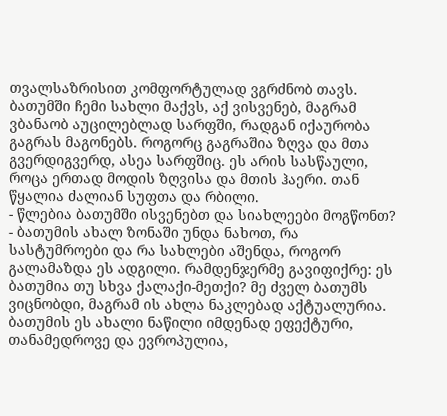თვალსაზრისით კომფორტულად ვგრძნობ თავს. ბათუმში ჩემი სახლი მაქვს, აქ ვისვენებ, მაგრამ ვბანაობ აუცილებლად სარფში, რადგან იქაურობა გაგრას მაგონებს. როგორც გაგრაშია ზღვა და მთა გვერდიგვერდ, ასეა სარფშიც. ეს არის სასწაული, როცა ერთად მოდის ზღვისა და მთის ჰაერი. თან წყალია ძალიან სუფთა და რბილი.
- წლებია ბათუმში ისვენებთ და სიახლეები მოგწონთ?
- ბათუმის ახალ ზონაში უნდა ნახოთ, რა სასტუმროები და რა სახლები აშენდა, როგორ გალამაზდა ეს ადგილი. რამდენჯერმე გავიფიქრე: ეს ბათუმია თუ სხვა ქალაქი-მეთქი? მე ძველ ბათუმს ვიცნობდი, მაგრამ ის ახლა ნაკლებად აქტუალურია. ბათუმის ეს ახალი ნაწილი იმდენად ეფექტური, თანამედროვე და ევროპულია,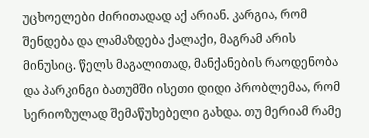უცხოელები ძირითადად აქ არიან. კარგია, რომ შენდება და ლამაზდება ქალაქი, მაგრამ არის მინუსიც. წელს მაგალითად, მანქანების რაოდენობა და პარკინგი ბათუმში ისეთი დიდი პრობლემაა, რომ სერიოზულად შემაწუხებელი გახდა. თუ მერიამ რამე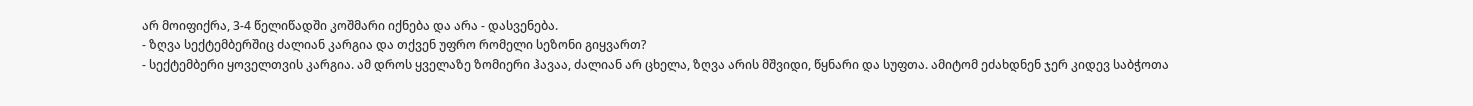არ მოიფიქრა, 3-4 წელიწადში კოშმარი იქნება და არა - დასვენება.
- ზღვა სექტემბერშიც ძალიან კარგია და თქვენ უფრო რომელი სეზონი გიყვართ?
- სექტემბერი ყოველთვის კარგია. ამ დროს ყველაზე ზომიერი ჰავაა, ძალიან არ ცხელა, ზღვა არის მშვიდი, წყნარი და სუფთა. ამიტომ ეძახდნენ ჯერ კიდევ საბჭოთა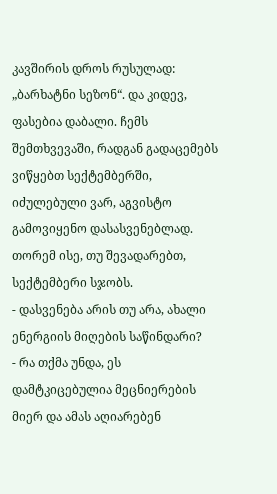კავშირის დროს რუსულად: „ბარხატნი სეზონ“. და კიდევ, ფასებია დაბალი. ჩემს შემთხვევაში, რადგან გადაცემებს ვიწყებთ სექტემბერში, იძულებული ვარ, აგვისტო გამოვიყენო დასასვენებლად. თორემ ისე, თუ შევადარებთ, სექტემბერი სჯობს.
- დასვენება არის თუ არა, ახალი ენერგიის მიღების საწინდარი?
- რა თქმა უნდა, ეს დამტკიცებულია მეცნიერების მიერ და ამას აღიარებენ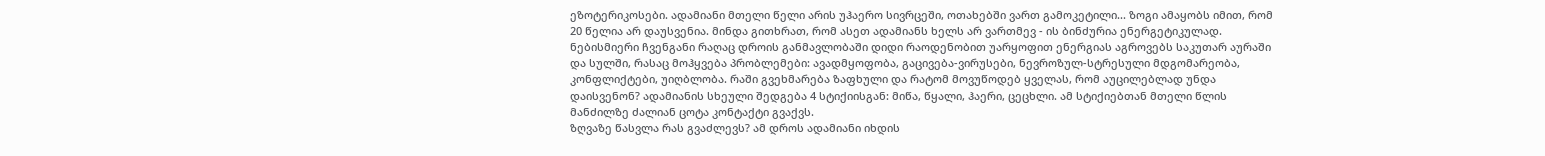ეზოტერიკოსები. ადამიანი მთელი წელი არის უჰაერო სივრცეში, ოთახებში ვართ გამოკეტილი... ზოგი ამაყობს იმით, რომ 20 წელია არ დაუსვენია. მინდა გითხრათ, რომ ასეთ ადამიანს ხელს არ ვართმევ - ის ბინძურია ენერგეტიკულად. ნებისმიერი ჩვენგანი რაღაც დროის განმავლობაში დიდი რაოდენობით უარყოფით ენერგიას აგროვებს საკუთარ აურაში და სულში, რასაც მოჰყვება პრობლემები: ავადმყოფობა, გაცივება-ვირუსები, ნევროზულ-სტრესული მდგომარეობა, კონფლიქტები, უიღბლობა. რაში გვეხმარება ზაფხული და რატომ მოვუწოდებ ყველას, რომ აუცილებლად უნდა დაისვენონ? ადამიანის სხეული შედგება 4 სტიქიისგან: მიწა, წყალი, ჰაერი, ცეცხლი. ამ სტიქიებთან მთელი წლის მანძილზე ძალიან ცოტა კონტაქტი გვაქვს.
ზღვაზე წასვლა რას გვაძლევს? ამ დროს ადამიანი იხდის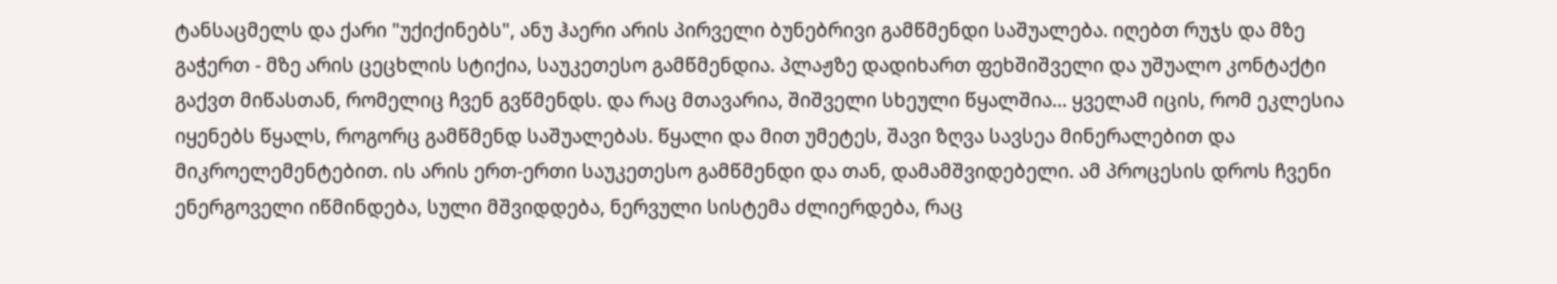ტანსაცმელს და ქარი "უქიქინებს", ანუ ჰაერი არის პირველი ბუნებრივი გამწმენდი საშუალება. იღებთ რუჯს და მზე გაჭერთ - მზე არის ცეცხლის სტიქია, საუკეთესო გამწმენდია. პლაჟზე დადიხართ ფეხშიშველი და უშუალო კონტაქტი გაქვთ მიწასთან, რომელიც ჩვენ გვწმენდს. და რაც მთავარია, შიშველი სხეული წყალშია... ყველამ იცის, რომ ეკლესია იყენებს წყალს, როგორც გამწმენდ საშუალებას. წყალი და მით უმეტეს, შავი ზღვა სავსეა მინერალებით და მიკროელემენტებით. ის არის ერთ-ერთი საუკეთესო გამწმენდი და თან, დამამშვიდებელი. ამ პროცესის დროს ჩვენი ენერგოველი იწმინდება, სული მშვიდდება, ნერვული სისტემა ძლიერდება, რაც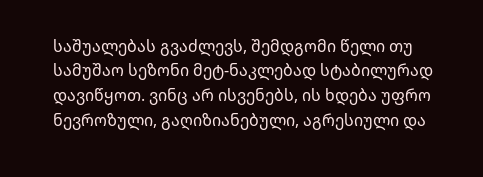საშუალებას გვაძლევს, შემდგომი წელი თუ სამუშაო სეზონი მეტ-ნაკლებად სტაბილურად დავიწყოთ. ვინც არ ისვენებს, ის ხდება უფრო ნევროზული, გაღიზიანებული, აგრესიული და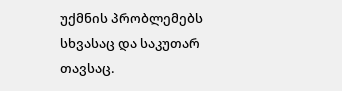უქმნის პრობლემებს სხვასაც და საკუთარ თავსაც.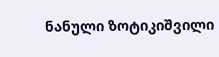ნანული ზოტიკიშვილი